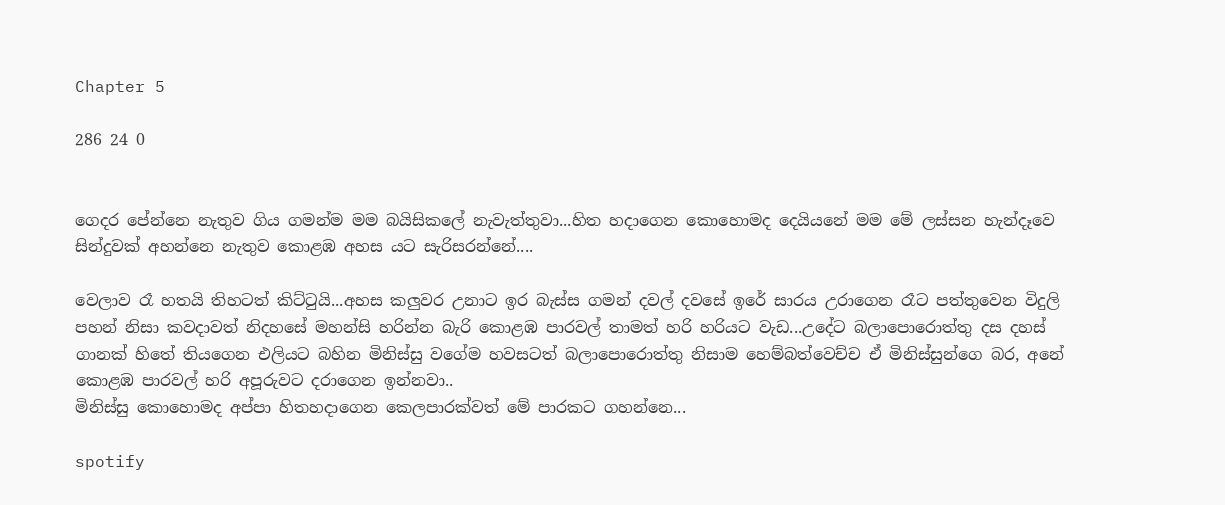Chapter 5

286 24 0


ගෙදර පේන්නෙ නැතුව ගිය ගමන්ම මම බයිසිකලේ නැවැත්තුවා...හිත හදාගෙන කොහොමද දෙයියනේ මම මේ ලස්සන හැන්දෑවෙ සින්දුවක් අහන්නෙ නැතුව කොළඹ අහස යට සැරිසරන්නේ....

වෙලාව රෑ හත‍යි තිහටත් කිට්ටුයි...අහස කලුවර උනාට ඉර බැස්ස ගමන් දවල් දවසේ ඉරේ සාරය උරාගෙන රෑට පත්තුවෙන විදුලි පහන් නිසා කවදාවත් නිදහසේ මහන්සි හරින්න බැරි කොළඹ පාරවල් තාමත් හරි හරියට වැඩ...උදේට බලාපොරොත්තු දස දහස් ගානක් හිතේ තියගෙන එලියට බහින මිනිස්සු වගේම හවසටත් බලාපොරොත්තු නිසාම හෙම්බත්වෙච්ච ඒ මිනිස්සුන්ගෙ බර, අනේ කොළඹ පාරවල් හරි අපූරුවට දරාගෙන ඉන්නවා..
මිනිස්සු කොහොමද අප්පා හිතහදාගෙන කෙලපාරක්වත් මේ පාරකට ගහන්නෙ...

spotify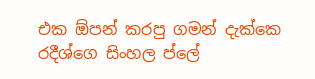එක ඕපන් කරපු ගමන් දැක්කෙ රදීශ්ගෙ සිංහල ප්ලේ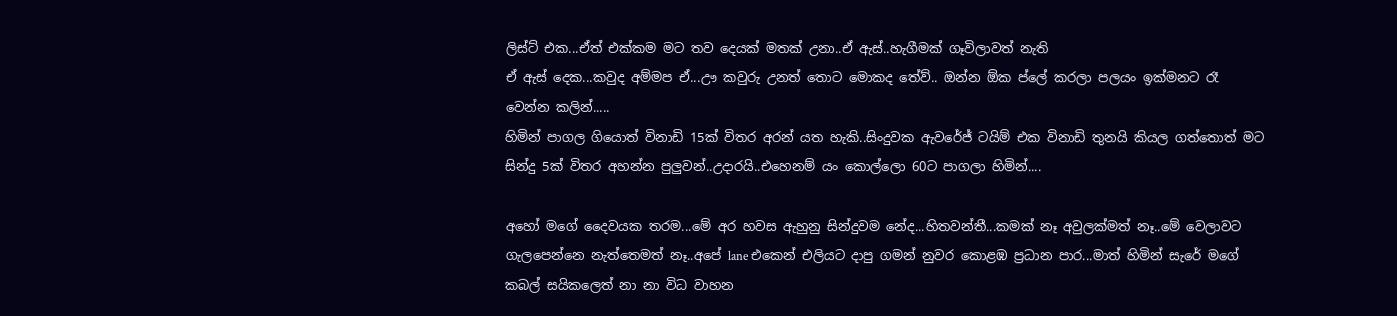ලිස්ට් එක...ඒත් එක්කම මට තව දෙයක් මතක් උනා..ඒ ඇස්..හැගීමක් ගෑවිලාවත් නැති
ඒ ඇස් දෙක...කවුද අම්මප ඒ...ඌ කවුරු උනත් තොට මොකද තේව්.. ඔන්න ඕක ප්ලේ කරලා පලයං ඉක්මනට රෑ වෙන්න කලින්.....
හිමින් පාගල ගියොත් විනාඩි 15ක් විතර අරන් යත හැකි..සිංදුවක ඇවරේජ් ටයිම් එක විනාඩි තුනයි කියල ගත්තොත් මට සින්දු 5ක් විතර අහන්න පුලුවන්..උදාරයි..එහෙනම් යං කොල්ලො 60ට පාගලා හිමින්....

අහෝ මගේ දෛවයක තරම...මේ අර හවස ඇහුනු සින්දුවම නේද...හිතවන්තී...කමක් නෑ අවුලක්මත් නෑ..මේ වෙලාවට ගැලපෙන්නෙ නැත්තෙමත් නෑ..අපේ lane එකෙන් එලියට දාපු ගමන් නුවර කොළඹ ප්‍රධාන පාර...මාත් හිමින් සැරේ මගේ කබල් සයිකලෙත් නා නා විධ වාහන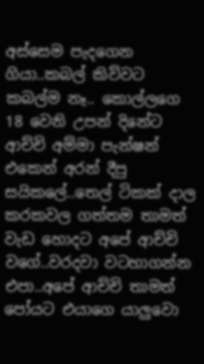අස්සෙම පැදගෙන ගියා..කබල් කිව්වට කබල්ම නෑ.. කොල්ලගෙ 18 වෙනි උපන් දිනේට ආච්චි අම්මා පැන්ෂන් එකෙන් අ‍රන් දීපු සයිකලේ..තෙල් ටිකක් දාල කරකවල ගත්තම තාමත් වැඩ හොදට අපේ ආච්චි වගේ..වරදවා වටහාගන්න එපා..අපේ ආච්චි තාමත් පෝයට එයාගෙ යාලුවො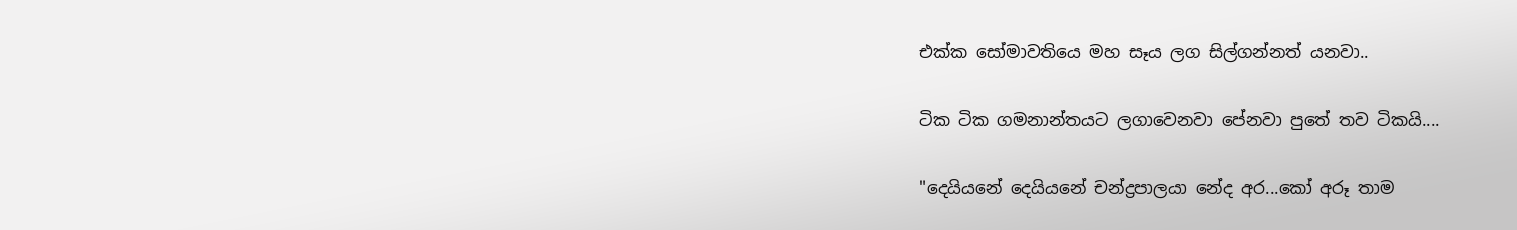එක්ක සෝමාවතියෙ මහ සෑය ලග සිල්ගන්නත් යනවා..

ටික ටික ගමනාන්තයට ලගාවෙනවා පේනවා පුතේ තව ටිකයි....

"දෙයියනේ දෙයියනේ චන්ද්‍රපාලයා නේද අර...කෝ අරූ තාම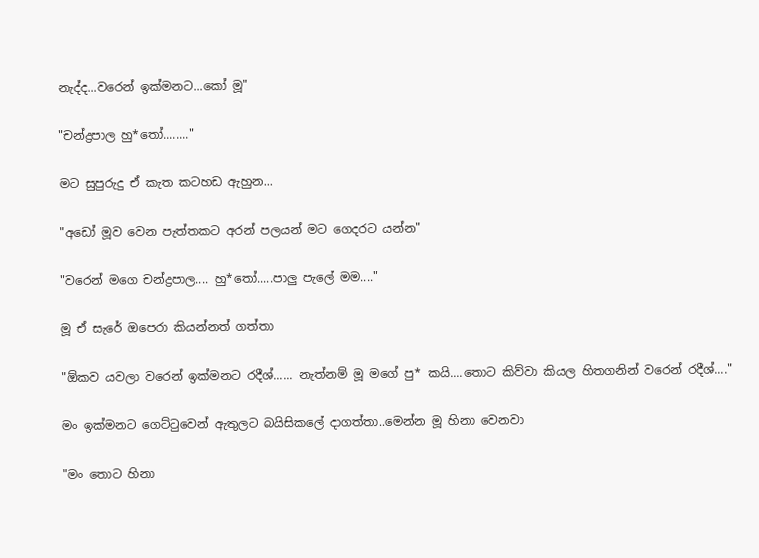නැද්ද...වරෙන් ඉක්මනට...කෝ මූ"

"චන්ද්‍රපාල හු*තෝ........"

මට සුපුරුදු ඒ කැත කටහඩ ඇහුන...

"අඩෝ මූව වෙන පැත්තකට අරන් පලයන් මට ගෙදරට යන්න"

"වරෙන් මගෙ චන්ද්‍රපාල.... හු*තෝ.....පාලු පැලේ මම...."

මූ ඒ සැරේ ඔපෙරා කියන්නත් ගත්තා

"ඕකව යවලා වරෙන් ඉක්මනට රදීශ්...... නැත්නම් මූ මගේ පු* කයි....තොට කිව්වා කියල හිතගනින් වරෙන් රදීශ්...."

මං ඉක්මනට ගෙට්ටුවෙන් ඇතුලට බයිසිකලේ දාගත්තා..මෙන්න මූ හිනා වෙනවා

"මං තොට හිනා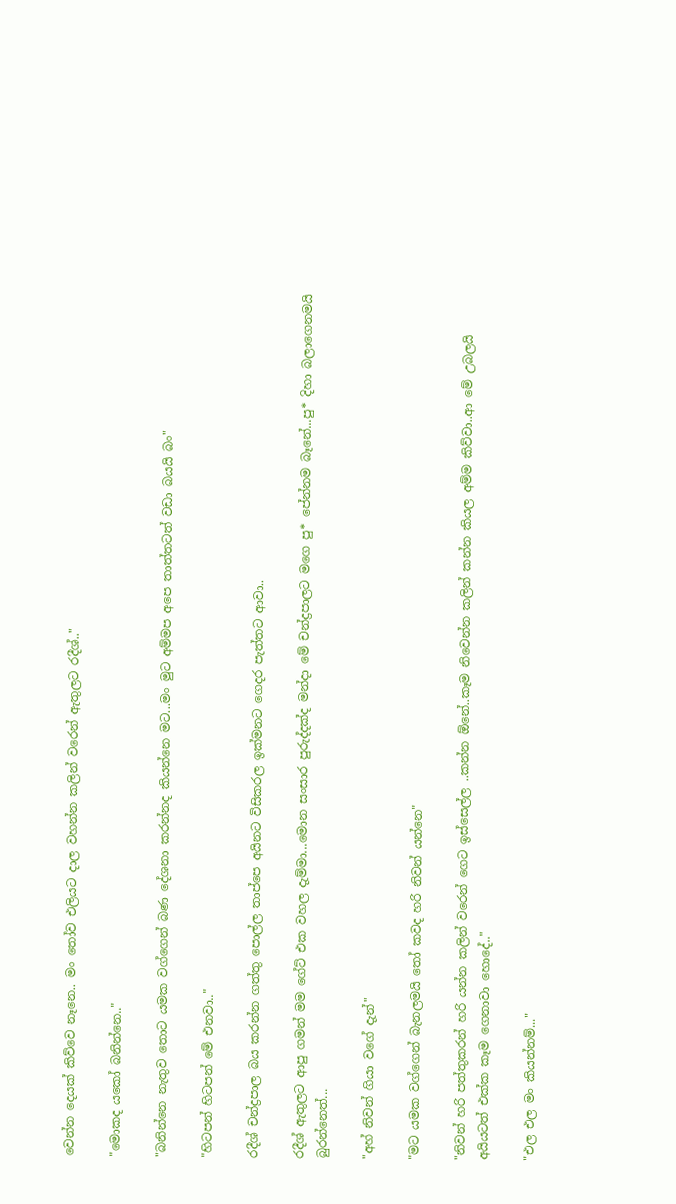වෙන්න දෙයක් කිව්වෙ නෑනෙ.. මං තෝව එලියට දාල වහන්න කලින් වරෙන් ඇතුලට රදීශ්.."

"මොකද යකෝ බනින්නෙ.."

"බනින්නෙ නැතුව තොට යමක වග්ගෙන් බණ දේශනා කරන්නද කියන්නෙ මට...මං මුට අම්මප අපෙ තාත්තටත් වඩා බයයි බං"

"හිටපන් හිටපන් මේ එනවා.."

රදීශ් චන්ද්‍රපාල බය කරන්න ගත්තු පොල්ල තාප්පෙ අයිනට විසිකරල ඉක්මනට ගෙදර පැත්තට ආවා..

රදීශ් ඇතුලට ආපු ගමන් මම ගේට් එක වහල දැම්මා...මොන සංසාර පුරුද්දක්ද මන්දා මේ චන්ද්‍රපාලට මගෙ පු* පේන්නම බෑනේ...පු* දිහා බලාගෙනමයි බුරන්නෙත්...

"අහ් නිවන් ගියා වගේ දැන්"

"මට යමක වග්ගෙන් බැනලමයි තෝ කවද හරි නිවන් යන්නෙ"

"නිවන් හරි පත්තුකරන් හරි යන්න කලින් වරෙන් ගෙට ඉස්සෙල්ල ..කන්න ඕනේ..කෑම නිවෙන්න කලින් කන්න කියල අම්ම කිව්වා..ආ මේ උබලයි අයියටත් එක්ක කෑම ගෙනාවා හොදේ.."

"එල එල මං කියන්නම්..."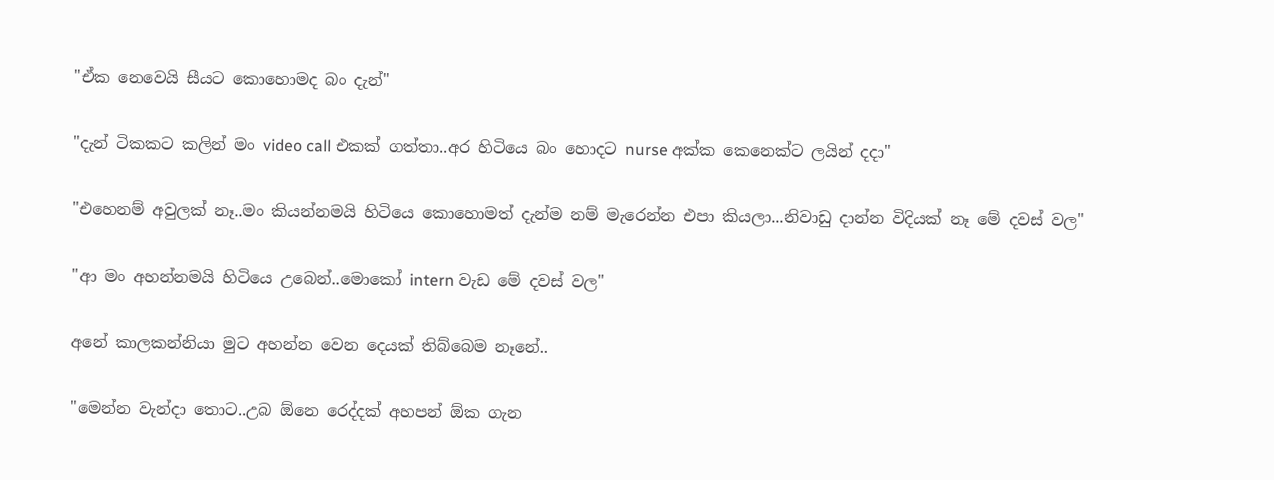"ඒක නෙවෙයි සීයට කොහොමද බං දැන්"

"දැන් ටිකකට කලින් මං video call එකක් ගත්තා..අර හිටියෙ බං හොදට nurse අක්ක කෙනෙක්ට ලයින් දදා"

"එහෙනම් අවුලක් නෑ..මං කියන්නමයි හිටියෙ කොහොමත් දැන්ම නම් මැරෙන්න එපා කියලා...නිවාඩු දාන්න විදියක් නෑ මේ දවස් වල"

"ආ මං අහන්නමයි හිටියෙ උබෙන්..මොකෝ intern වැඩ මේ දවස් වල"

අනේ කාලකන්නියා මුට අහන්න වෙන දෙයක් තිබ්බෙම නෑනේ..

"මෙන්න වැන්දා තොට..උබ ඕනෙ රෙද්දක් අහපන් ඕක ගැන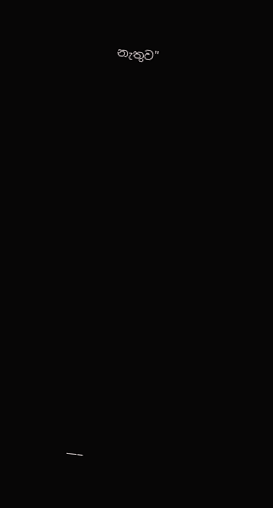නැතුව"


















___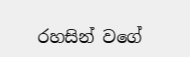රහසින් වගේ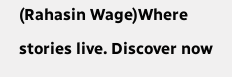(Rahasin Wage)Where stories live. Discover now